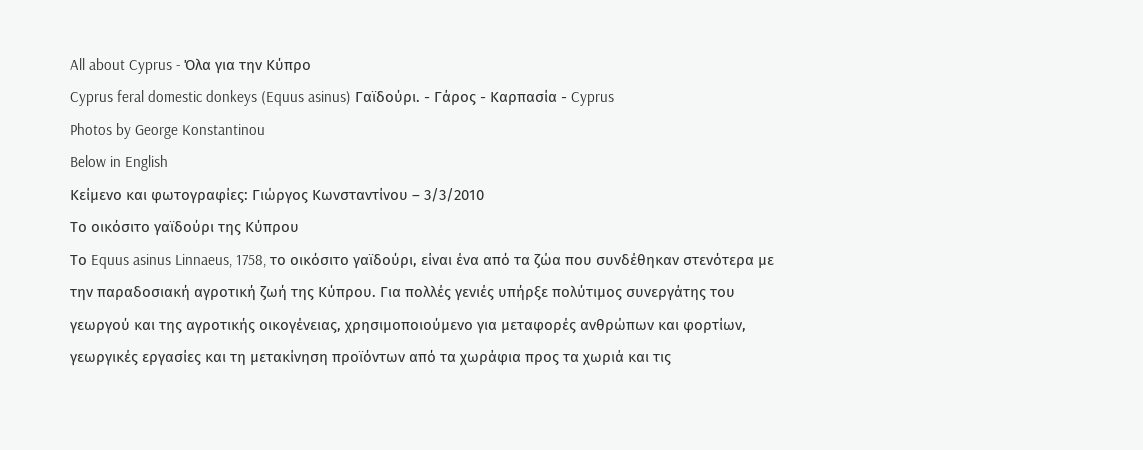All about Cyprus - Όλα για την Κύπρο
Cyprus feral domestic donkeys (Equus asinus) Γαϊδούρι. - Γάρος - Καρπασία - Cyprus
Photos by George Konstantinou
Below in English
Κείμενο και φωτογραφίες: Γιώργος Κωνσταντίνου – 3/3/2010
Το οικόσιτο γαϊδούρι της Κύπρου
Το Equus asinus Linnaeus, 1758, το οικόσιτο γαϊδούρι, είναι ένα από τα ζώα που συνδέθηκαν στενότερα με την παραδοσιακή αγροτική ζωή της Κύπρου. Για πολλές γενιές υπήρξε πολύτιμος συνεργάτης του γεωργού και της αγροτικής οικογένειας, χρησιμοποιούμενο για μεταφορές ανθρώπων και φορτίων, γεωργικές εργασίες και τη μετακίνηση προϊόντων από τα χωράφια προς τα χωριά και τις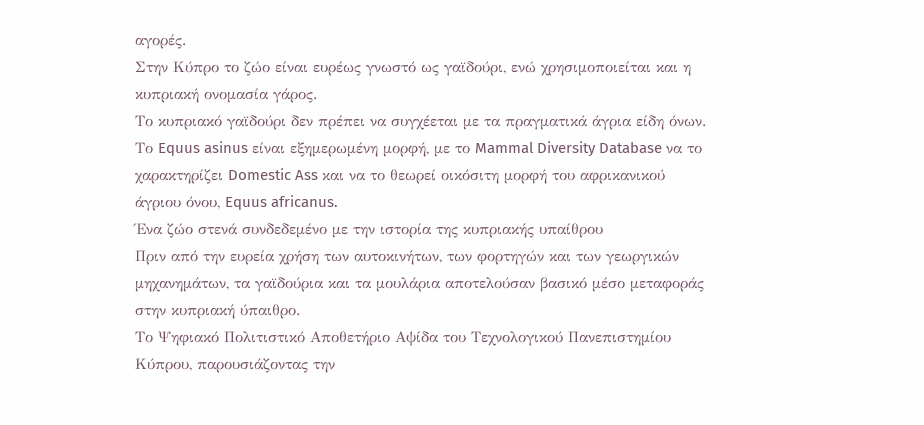αγορές.
Στην Κύπρο το ζώο είναι ευρέως γνωστό ως γαϊδούρι, ενώ χρησιμοποιείται και η κυπριακή ονομασία γάρος.
Το κυπριακό γαϊδούρι δεν πρέπει να συγχέεται με τα πραγματικά άγρια είδη όνων. Το Equus asinus είναι εξημερωμένη μορφή, με το Mammal Diversity Database να το χαρακτηρίζει Domestic Ass και να το θεωρεί οικόσιτη μορφή του αφρικανικού άγριου όνου, Equus africanus.
Ένα ζώο στενά συνδεδεμένο με την ιστορία της κυπριακής υπαίθρου
Πριν από την ευρεία χρήση των αυτοκινήτων, των φορτηγών και των γεωργικών μηχανημάτων, τα γαϊδούρια και τα μουλάρια αποτελούσαν βασικό μέσο μεταφοράς στην κυπριακή ύπαιθρο.
Το Ψηφιακό Πολιτιστικό Αποθετήριο Αψίδα του Τεχνολογικού Πανεπιστημίου Κύπρου, παρουσιάζοντας την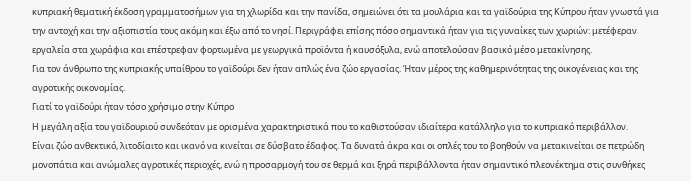κυπριακή θεματική έκδοση γραμματοσήμων για τη χλωρίδα και την πανίδα, σημειώνει ότι τα μουλάρια και τα γαϊδούρια της Κύπρου ήταν γνωστά για την αντοχή και την αξιοπιστία τους ακόμη και έξω από το νησί. Περιγράφει επίσης πόσο σημαντικά ήταν για τις γυναίκες των χωριών: μετέφεραν εργαλεία στα χωράφια και επέστρεφαν φορτωμένα με γεωργικά προϊόντα ή καυσόξυλα, ενώ αποτελούσαν βασικό μέσο μετακίνησης.
Για τον άνθρωπο της κυπριακής υπαίθρου το γαϊδούρι δεν ήταν απλώς ένα ζώο εργασίας. Ήταν μέρος της καθημερινότητας της οικογένειας και της αγροτικής οικονομίας.
Γιατί το γαϊδούρι ήταν τόσο χρήσιμο στην Κύπρο
Η μεγάλη αξία του γαϊδουριού συνδεόταν με ορισμένα χαρακτηριστικά που το καθιστούσαν ιδιαίτερα κατάλληλο για το κυπριακό περιβάλλον.
Είναι ζώο ανθεκτικό, λιτοδίαιτο και ικανό να κινείται σε δύσβατο έδαφος. Τα δυνατά άκρα και οι οπλές του το βοηθούν να μετακινείται σε πετρώδη μονοπάτια και ανώμαλες αγροτικές περιοχές, ενώ η προσαρμογή του σε θερμά και ξηρά περιβάλλοντα ήταν σημαντικό πλεονέκτημα στις συνθήκες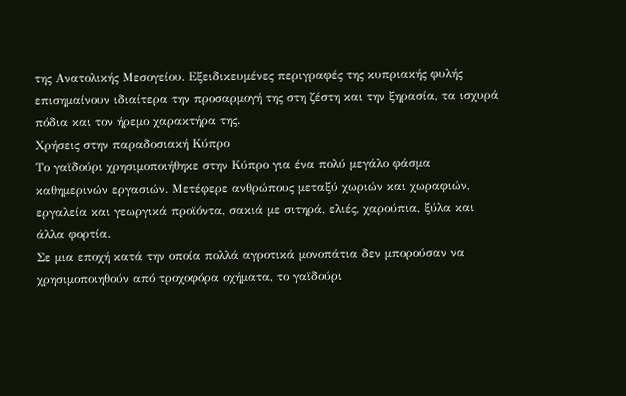της Ανατολικής Μεσογείου. Εξειδικευμένες περιγραφές της κυπριακής φυλής επισημαίνουν ιδιαίτερα την προσαρμογή της στη ζέστη και την ξηρασία, τα ισχυρά πόδια και τον ήρεμο χαρακτήρα της.
Χρήσεις στην παραδοσιακή Κύπρο
Το γαϊδούρι χρησιμοποιήθηκε στην Κύπρο για ένα πολύ μεγάλο φάσμα καθημερινών εργασιών. Μετέφερε ανθρώπους μεταξύ χωριών και χωραφιών, εργαλεία και γεωργικά προϊόντα, σακιά με σιτηρά, ελιές, χαρούπια, ξύλα και άλλα φορτία.
Σε μια εποχή κατά την οποία πολλά αγροτικά μονοπάτια δεν μπορούσαν να χρησιμοποιηθούν από τροχοφόρα οχήματα, το γαϊδούρι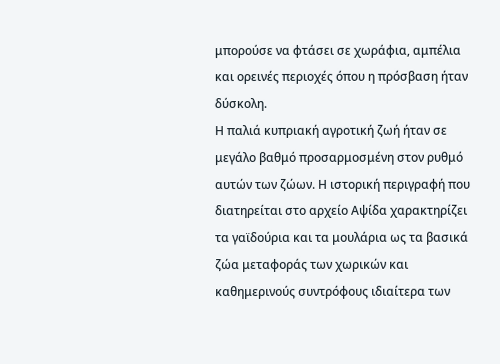μπορούσε να φτάσει σε χωράφια, αμπέλια και ορεινές περιοχές όπου η πρόσβαση ήταν δύσκολη.
Η παλιά κυπριακή αγροτική ζωή ήταν σε μεγάλο βαθμό προσαρμοσμένη στον ρυθμό αυτών των ζώων. Η ιστορική περιγραφή που διατηρείται στο αρχείο Αψίδα χαρακτηρίζει τα γαϊδούρια και τα μουλάρια ως τα βασικά ζώα μεταφοράς των χωρικών και καθημερινούς συντρόφους ιδιαίτερα των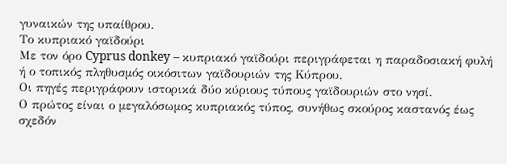γυναικών της υπαίθρου.
Το κυπριακό γαϊδούρι
Με τον όρο Cyprus donkey – κυπριακό γαϊδούρι περιγράφεται η παραδοσιακή φυλή ή ο τοπικός πληθυσμός οικόσιτων γαϊδουριών της Κύπρου.
Οι πηγές περιγράφουν ιστορικά δύο κύριους τύπους γαϊδουριών στο νησί.
Ο πρώτος είναι ο μεγαλόσωμος κυπριακός τύπος, συνήθως σκούρος καστανός έως σχεδόν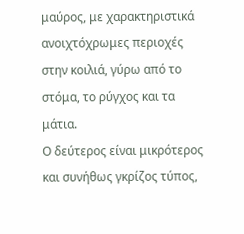μαύρος, με χαρακτηριστικά ανοιχτόχρωμες περιοχές στην κοιλιά, γύρω από το στόμα, το ρύγχος και τα μάτια.
Ο δεύτερος είναι μικρότερος και συνήθως γκρίζος τύπος,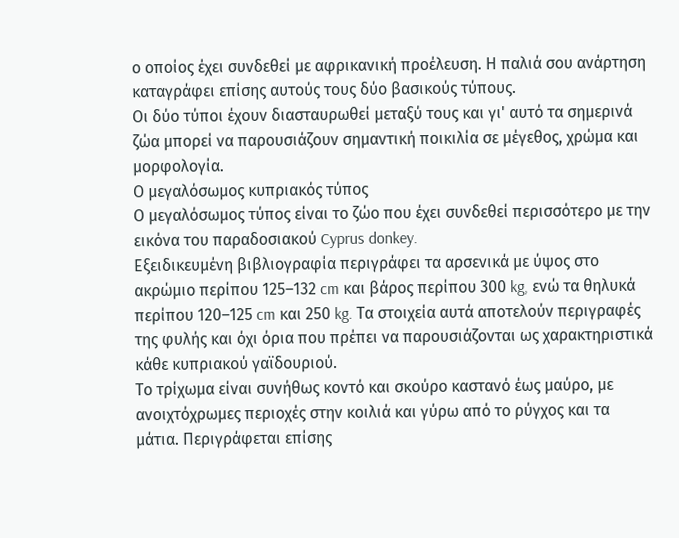ο οποίος έχει συνδεθεί με αφρικανική προέλευση. Η παλιά σου ανάρτηση καταγράφει επίσης αυτούς τους δύο βασικούς τύπους.
Οι δύο τύποι έχουν διασταυρωθεί μεταξύ τους και γι' αυτό τα σημερινά ζώα μπορεί να παρουσιάζουν σημαντική ποικιλία σε μέγεθος, χρώμα και μορφολογία.
Ο μεγαλόσωμος κυπριακός τύπος
Ο μεγαλόσωμος τύπος είναι το ζώο που έχει συνδεθεί περισσότερο με την εικόνα του παραδοσιακού Cyprus donkey.
Εξειδικευμένη βιβλιογραφία περιγράφει τα αρσενικά με ύψος στο ακρώμιο περίπου 125–132 cm και βάρος περίπου 300 kg, ενώ τα θηλυκά περίπου 120–125 cm και 250 kg. Τα στοιχεία αυτά αποτελούν περιγραφές της φυλής και όχι όρια που πρέπει να παρουσιάζονται ως χαρακτηριστικά κάθε κυπριακού γαϊδουριού.
Το τρίχωμα είναι συνήθως κοντό και σκούρο καστανό έως μαύρο, με ανοιχτόχρωμες περιοχές στην κοιλιά και γύρω από το ρύγχος και τα μάτια. Περιγράφεται επίσης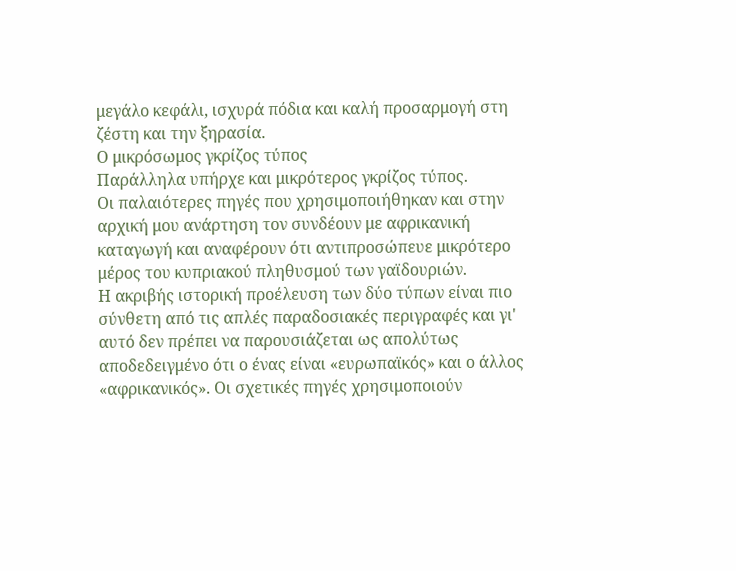μεγάλο κεφάλι, ισχυρά πόδια και καλή προσαρμογή στη ζέστη και την ξηρασία.
Ο μικρόσωμος γκρίζος τύπος
Παράλληλα υπήρχε και μικρότερος γκρίζος τύπος.
Οι παλαιότερες πηγές που χρησιμοποιήθηκαν και στην αρχική μου ανάρτηση τον συνδέουν με αφρικανική καταγωγή και αναφέρουν ότι αντιπροσώπευε μικρότερο μέρος του κυπριακού πληθυσμού των γαϊδουριών.
Η ακριβής ιστορική προέλευση των δύο τύπων είναι πιο σύνθετη από τις απλές παραδοσιακές περιγραφές και γι' αυτό δεν πρέπει να παρουσιάζεται ως απολύτως αποδεδειγμένο ότι ο ένας είναι «ευρωπαϊκός» και ο άλλος «αφρικανικός». Οι σχετικές πηγές χρησιμοποιούν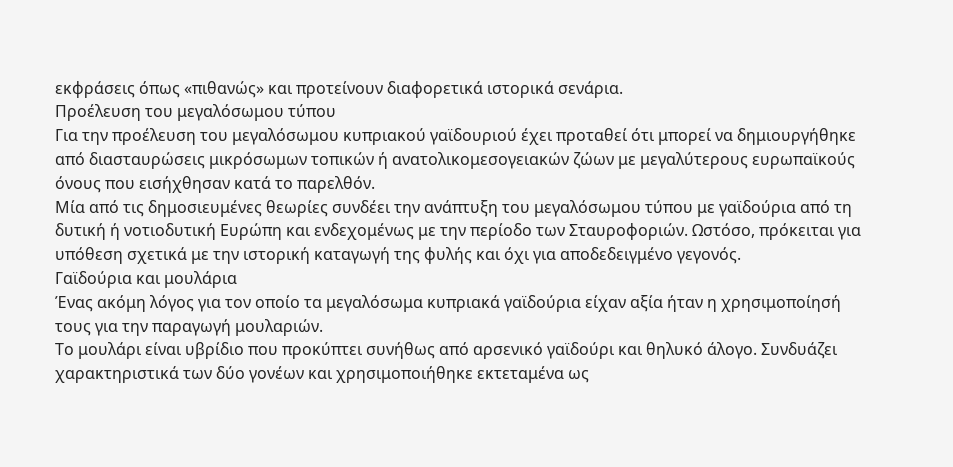εκφράσεις όπως «πιθανώς» και προτείνουν διαφορετικά ιστορικά σενάρια.
Προέλευση του μεγαλόσωμου τύπου
Για την προέλευση του μεγαλόσωμου κυπριακού γαϊδουριού έχει προταθεί ότι μπορεί να δημιουργήθηκε από διασταυρώσεις μικρόσωμων τοπικών ή ανατολικομεσογειακών ζώων με μεγαλύτερους ευρωπαϊκούς όνους που εισήχθησαν κατά το παρελθόν.
Μία από τις δημοσιευμένες θεωρίες συνδέει την ανάπτυξη του μεγαλόσωμου τύπου με γαϊδούρια από τη δυτική ή νοτιοδυτική Ευρώπη και ενδεχομένως με την περίοδο των Σταυροφοριών. Ωστόσο, πρόκειται για υπόθεση σχετικά με την ιστορική καταγωγή της φυλής και όχι για αποδεδειγμένο γεγονός.
Γαϊδούρια και μουλάρια
Ένας ακόμη λόγος για τον οποίο τα μεγαλόσωμα κυπριακά γαϊδούρια είχαν αξία ήταν η χρησιμοποίησή τους για την παραγωγή μουλαριών.
Το μουλάρι είναι υβρίδιο που προκύπτει συνήθως από αρσενικό γαϊδούρι και θηλυκό άλογο. Συνδυάζει χαρακτηριστικά των δύο γονέων και χρησιμοποιήθηκε εκτεταμένα ως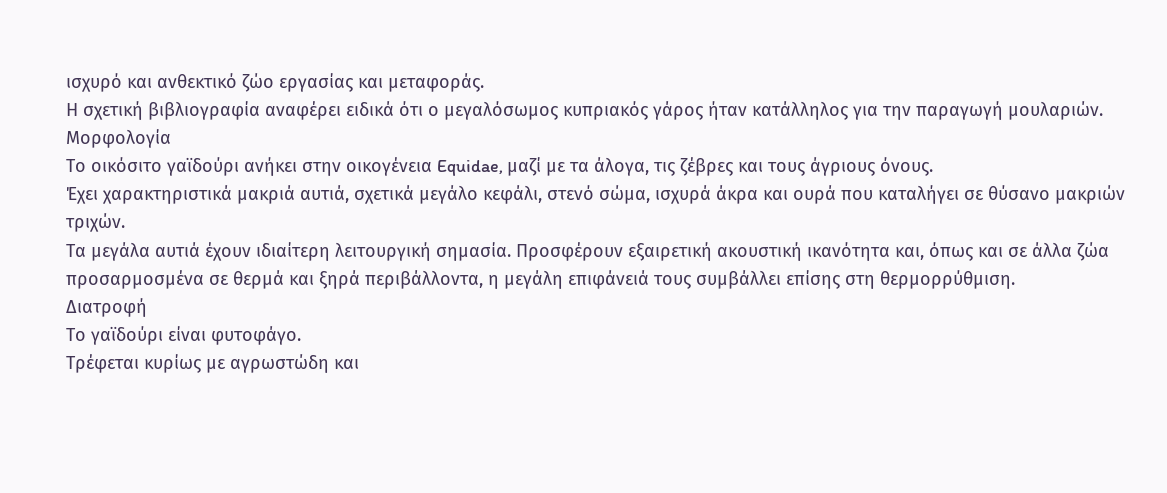ισχυρό και ανθεκτικό ζώο εργασίας και μεταφοράς.
Η σχετική βιβλιογραφία αναφέρει ειδικά ότι ο μεγαλόσωμος κυπριακός γάρος ήταν κατάλληλος για την παραγωγή μουλαριών.
Μορφολογία
Το οικόσιτο γαϊδούρι ανήκει στην οικογένεια Equidae, μαζί με τα άλογα, τις ζέβρες και τους άγριους όνους.
Έχει χαρακτηριστικά μακριά αυτιά, σχετικά μεγάλο κεφάλι, στενό σώμα, ισχυρά άκρα και ουρά που καταλήγει σε θύσανο μακριών τριχών.
Τα μεγάλα αυτιά έχουν ιδιαίτερη λειτουργική σημασία. Προσφέρουν εξαιρετική ακουστική ικανότητα και, όπως και σε άλλα ζώα προσαρμοσμένα σε θερμά και ξηρά περιβάλλοντα, η μεγάλη επιφάνειά τους συμβάλλει επίσης στη θερμορρύθμιση.
Διατροφή
Το γαϊδούρι είναι φυτοφάγο.
Τρέφεται κυρίως με αγρωστώδη και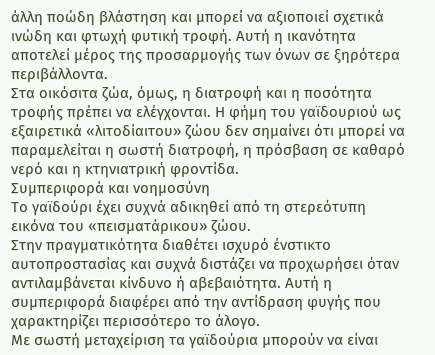άλλη ποώδη βλάστηση και μπορεί να αξιοποιεί σχετικά ινώδη και φτωχή φυτική τροφή. Αυτή η ικανότητα αποτελεί μέρος της προσαρμογής των όνων σε ξηρότερα περιβάλλοντα.
Στα οικόσιτα ζώα, όμως, η διατροφή και η ποσότητα τροφής πρέπει να ελέγχονται. Η φήμη του γαϊδουριού ως εξαιρετικά «λιτοδίαιτου» ζώου δεν σημαίνει ότι μπορεί να παραμελείται η σωστή διατροφή, η πρόσβαση σε καθαρό νερό και η κτηνιατρική φροντίδα.
Συμπεριφορά και νοημοσύνη
Το γαϊδούρι έχει συχνά αδικηθεί από τη στερεότυπη εικόνα του «πεισματάρικου» ζώου.
Στην πραγματικότητα διαθέτει ισχυρό ένστικτο αυτοπροστασίας και συχνά διστάζει να προχωρήσει όταν αντιλαμβάνεται κίνδυνο ή αβεβαιότητα. Αυτή η συμπεριφορά διαφέρει από την αντίδραση φυγής που χαρακτηρίζει περισσότερο το άλογο.
Με σωστή μεταχείριση τα γαϊδούρια μπορούν να είναι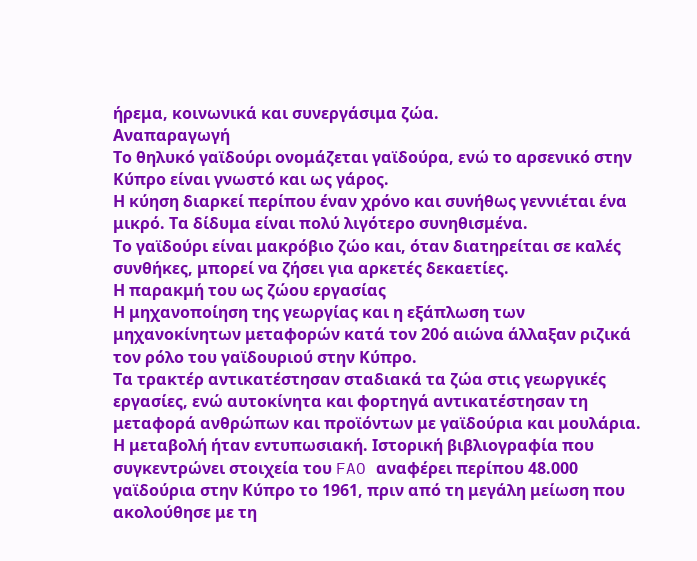ήρεμα, κοινωνικά και συνεργάσιμα ζώα.
Αναπαραγωγή
Το θηλυκό γαϊδούρι ονομάζεται γαϊδούρα, ενώ το αρσενικό στην Κύπρο είναι γνωστό και ως γάρος.
Η κύηση διαρκεί περίπου έναν χρόνο και συνήθως γεννιέται ένα μικρό. Τα δίδυμα είναι πολύ λιγότερο συνηθισμένα.
Το γαϊδούρι είναι μακρόβιο ζώο και, όταν διατηρείται σε καλές συνθήκες, μπορεί να ζήσει για αρκετές δεκαετίες.
Η παρακμή του ως ζώου εργασίας
Η μηχανοποίηση της γεωργίας και η εξάπλωση των μηχανοκίνητων μεταφορών κατά τον 20ό αιώνα άλλαξαν ριζικά τον ρόλο του γαϊδουριού στην Κύπρο.
Τα τρακτέρ αντικατέστησαν σταδιακά τα ζώα στις γεωργικές εργασίες, ενώ αυτοκίνητα και φορτηγά αντικατέστησαν τη μεταφορά ανθρώπων και προϊόντων με γαϊδούρια και μουλάρια.
Η μεταβολή ήταν εντυπωσιακή. Ιστορική βιβλιογραφία που συγκεντρώνει στοιχεία του FAO αναφέρει περίπου 48.000 γαϊδούρια στην Κύπρο το 1961, πριν από τη μεγάλη μείωση που ακολούθησε με τη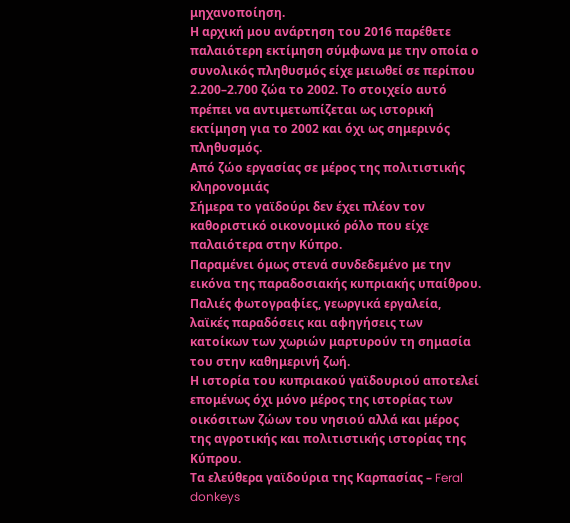μηχανοποίηση.
Η αρχική μου ανάρτηση του 2016 παρέθετε παλαιότερη εκτίμηση σύμφωνα με την οποία ο συνολικός πληθυσμός είχε μειωθεί σε περίπου 2.200–2.700 ζώα το 2002. Το στοιχείο αυτό πρέπει να αντιμετωπίζεται ως ιστορική εκτίμηση για το 2002 και όχι ως σημερινός πληθυσμός.
Από ζώο εργασίας σε μέρος της πολιτιστικής κληρονομιάς
Σήμερα το γαϊδούρι δεν έχει πλέον τον καθοριστικό οικονομικό ρόλο που είχε παλαιότερα στην Κύπρο.
Παραμένει όμως στενά συνδεδεμένο με την εικόνα της παραδοσιακής κυπριακής υπαίθρου. Παλιές φωτογραφίες, γεωργικά εργαλεία, λαϊκές παραδόσεις και αφηγήσεις των κατοίκων των χωριών μαρτυρούν τη σημασία του στην καθημερινή ζωή.
Η ιστορία του κυπριακού γαϊδουριού αποτελεί επομένως όχι μόνο μέρος της ιστορίας των οικόσιτων ζώων του νησιού αλλά και μέρος της αγροτικής και πολιτιστικής ιστορίας της Κύπρου.
Τα ελεύθερα γαϊδούρια της Καρπασίας – Feral donkeys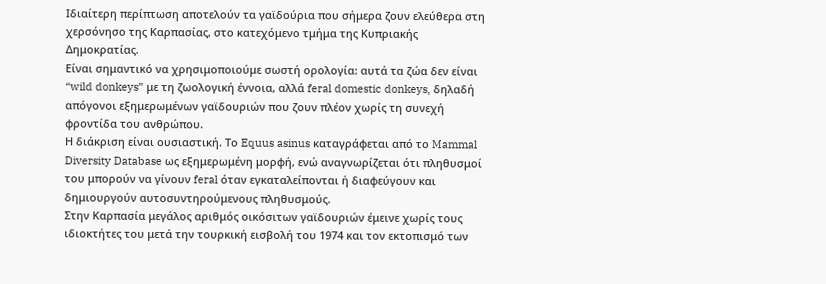Ιδιαίτερη περίπτωση αποτελούν τα γαϊδούρια που σήμερα ζουν ελεύθερα στη χερσόνησο της Καρπασίας, στο κατεχόμενο τμήμα της Κυπριακής Δημοκρατίας.
Είναι σημαντικό να χρησιμοποιούμε σωστή ορολογία: αυτά τα ζώα δεν είναι “wild donkeys” με τη ζωολογική έννοια, αλλά feral domestic donkeys, δηλαδή απόγονοι εξημερωμένων γαϊδουριών που ζουν πλέον χωρίς τη συνεχή φροντίδα του ανθρώπου.
Η διάκριση είναι ουσιαστική. Το Equus asinus καταγράφεται από το Mammal Diversity Database ως εξημερωμένη μορφή, ενώ αναγνωρίζεται ότι πληθυσμοί του μπορούν να γίνουν feral όταν εγκαταλείπονται ή διαφεύγουν και δημιουργούν αυτοσυντηρούμενους πληθυσμούς.
Στην Καρπασία μεγάλος αριθμός οικόσιτων γαϊδουριών έμεινε χωρίς τους ιδιοκτήτες του μετά την τουρκική εισβολή του 1974 και τον εκτοπισμό των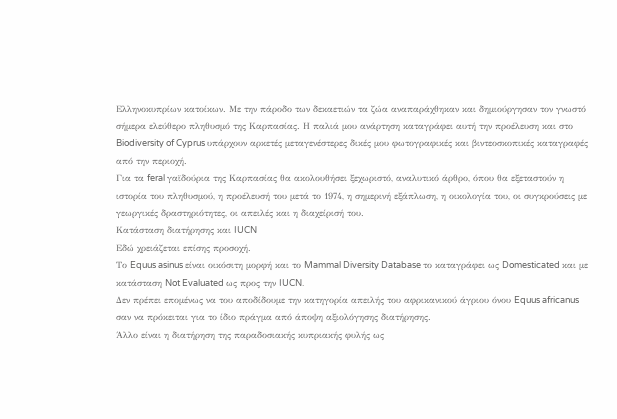Ελληνοκυπρίων κατοίκων. Με την πάροδο των δεκαετιών τα ζώα αναπαράχθηκαν και δημιούργησαν τον γνωστό σήμερα ελεύθερο πληθυσμό της Καρπασίας. Η παλιά μου ανάρτηση καταγράφει αυτή την προέλευση και στο Biodiversity of Cyprus υπάρχουν αρκετές μεταγενέστερες δικές μου φωτογραφικές και βιντεοσκοπικές καταγραφές από την περιοχή.
Για τα feral γαϊδούρια της Καρπασίας θα ακολουθήσει ξεχωριστό, αναλυτικό άρθρο, όπου θα εξεταστούν η ιστορία του πληθυσμού, η προέλευσή του μετά το 1974, η σημερινή εξάπλωση, η οικολογία του, οι συγκρούσεις με γεωργικές δραστηριότητες, οι απειλές και η διαχείρισή του.
Κατάσταση διατήρησης και IUCN
Εδώ χρειάζεται επίσης προσοχή.
Το Equus asinus είναι οικόσιτη μορφή και το Mammal Diversity Database το καταγράφει ως Domesticated και με κατάσταση Not Evaluated ως προς την IUCN.
Δεν πρέπει επομένως να του αποδίδουμε την κατηγορία απειλής του αφρικανικού άγριου όνου Equus africanus σαν να πρόκειται για το ίδιο πράγμα από άποψη αξιολόγησης διατήρησης.
Άλλο είναι η διατήρηση της παραδοσιακής κυπριακής φυλής ως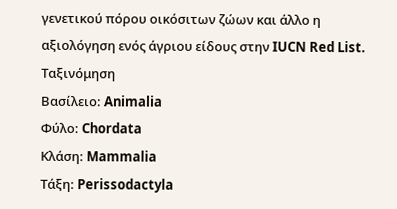γενετικού πόρου οικόσιτων ζώων και άλλο η αξιολόγηση ενός άγριου είδους στην IUCN Red List.
Ταξινόμηση
Βασίλειο: Animalia
Φύλο: Chordata
Κλάση: Mammalia
Τάξη: Perissodactyla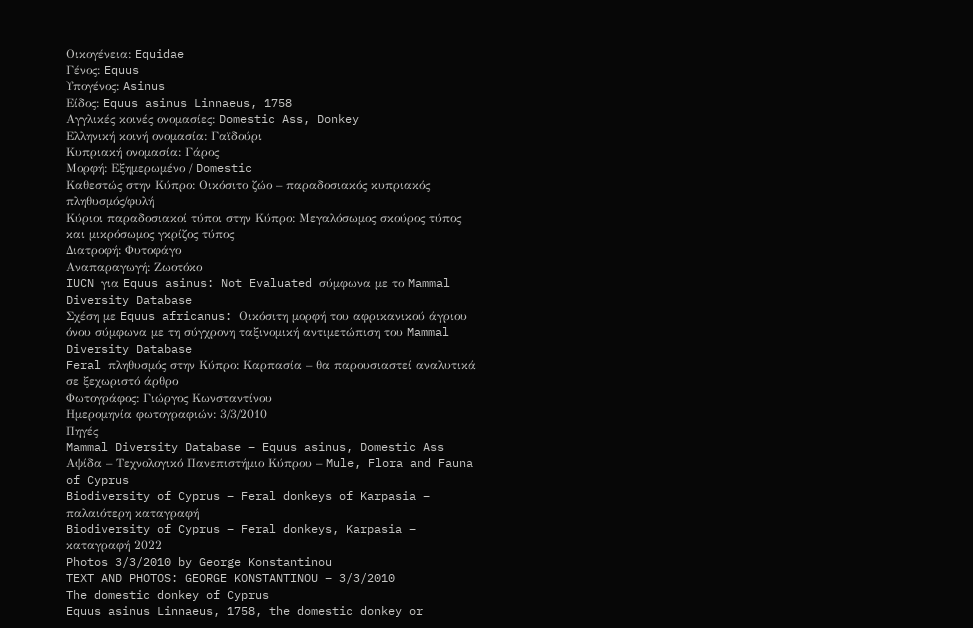Οικογένεια: Equidae
Γένος: Equus
Υπογένος: Asinus
Είδος: Equus asinus Linnaeus, 1758
Αγγλικές κοινές ονομασίες: Domestic Ass, Donkey
Ελληνική κοινή ονομασία: Γαϊδούρι
Κυπριακή ονομασία: Γάρος
Μορφή: Εξημερωμένο / Domestic
Καθεστώς στην Κύπρο: Οικόσιτο ζώο – παραδοσιακός κυπριακός πληθυσμός/φυλή
Κύριοι παραδοσιακοί τύποι στην Κύπρο: Μεγαλόσωμος σκούρος τύπος και μικρόσωμος γκρίζος τύπος
Διατροφή: Φυτοφάγο
Αναπαραγωγή: Ζωοτόκο
IUCN για Equus asinus: Not Evaluated σύμφωνα με το Mammal Diversity Database
Σχέση με Equus africanus: Οικόσιτη μορφή του αφρικανικού άγριου όνου σύμφωνα με τη σύγχρονη ταξινομική αντιμετώπιση του Mammal Diversity Database
Feral πληθυσμός στην Κύπρο: Καρπασία – θα παρουσιαστεί αναλυτικά σε ξεχωριστό άρθρο
Φωτογράφος: Γιώργος Κωνσταντίνου
Ημερομηνία φωτογραφιών: 3/3/2010
Πηγές
Mammal Diversity Database – Equus asinus, Domestic Ass
Αψίδα – Τεχνολογικό Πανεπιστήμιο Κύπρου – Mule, Flora and Fauna of Cyprus
Biodiversity of Cyprus – Feral donkeys of Karpasia – παλαιότερη καταγραφή
Biodiversity of Cyprus – Feral donkeys, Karpasia – καταγραφή 2022
Photos 3/3/2010 by George Konstantinou
TEXT AND PHOTOS: GEORGE KONSTANTINOU – 3/3/2010
The domestic donkey of Cyprus
Equus asinus Linnaeus, 1758, the domestic donkey or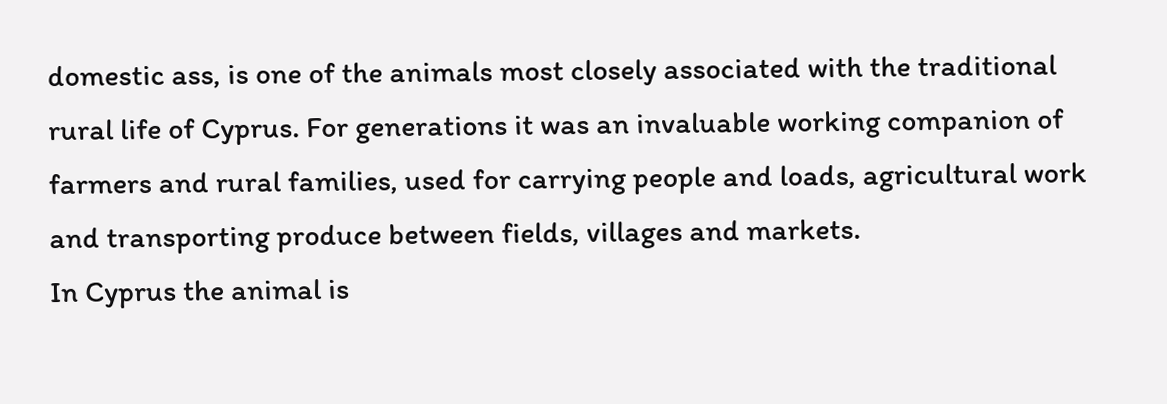domestic ass, is one of the animals most closely associated with the traditional rural life of Cyprus. For generations it was an invaluable working companion of farmers and rural families, used for carrying people and loads, agricultural work and transporting produce between fields, villages and markets.
In Cyprus the animal is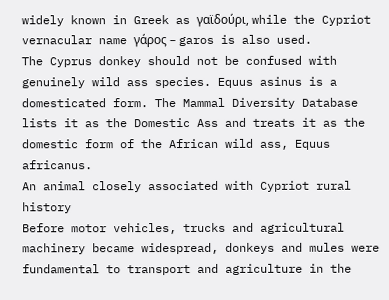widely known in Greek as γαϊδούρι, while the Cypriot vernacular name γάρος – garos is also used.
The Cyprus donkey should not be confused with genuinely wild ass species. Equus asinus is a domesticated form. The Mammal Diversity Database lists it as the Domestic Ass and treats it as the domestic form of the African wild ass, Equus africanus.
An animal closely associated with Cypriot rural history
Before motor vehicles, trucks and agricultural machinery became widespread, donkeys and mules were fundamental to transport and agriculture in the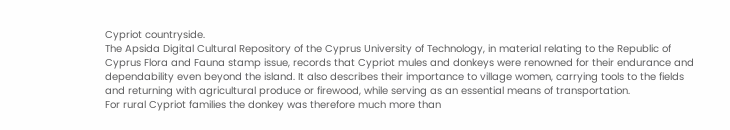Cypriot countryside.
The Apsida Digital Cultural Repository of the Cyprus University of Technology, in material relating to the Republic of Cyprus Flora and Fauna stamp issue, records that Cypriot mules and donkeys were renowned for their endurance and dependability even beyond the island. It also describes their importance to village women, carrying tools to the fields and returning with agricultural produce or firewood, while serving as an essential means of transportation.
For rural Cypriot families the donkey was therefore much more than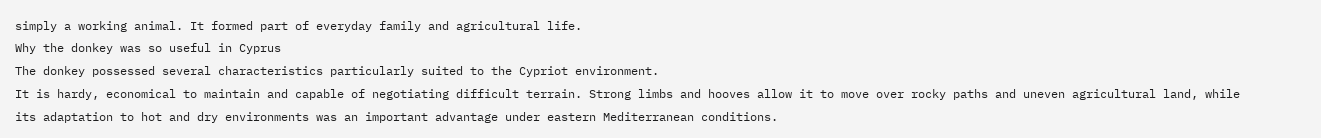simply a working animal. It formed part of everyday family and agricultural life.
Why the donkey was so useful in Cyprus
The donkey possessed several characteristics particularly suited to the Cypriot environment.
It is hardy, economical to maintain and capable of negotiating difficult terrain. Strong limbs and hooves allow it to move over rocky paths and uneven agricultural land, while its adaptation to hot and dry environments was an important advantage under eastern Mediterranean conditions.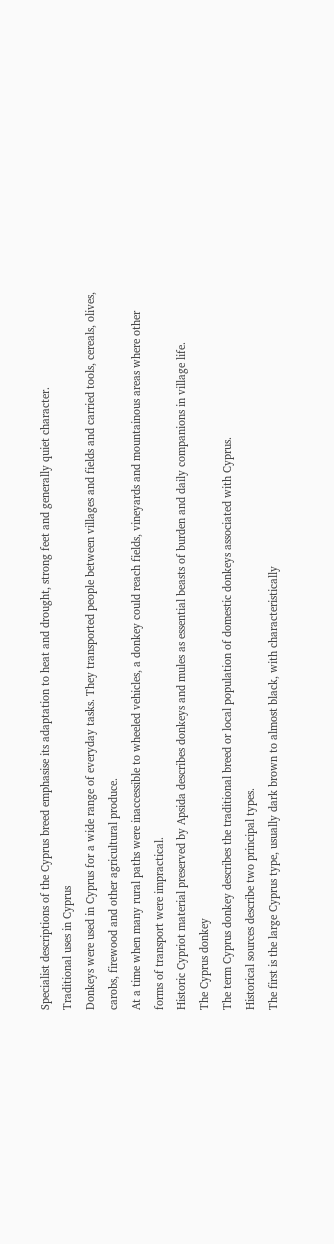Specialist descriptions of the Cyprus breed emphasise its adaptation to heat and drought, strong feet and generally quiet character.
Traditional uses in Cyprus
Donkeys were used in Cyprus for a wide range of everyday tasks. They transported people between villages and fields and carried tools, cereals, olives, carobs, firewood and other agricultural produce.
At a time when many rural paths were inaccessible to wheeled vehicles, a donkey could reach fields, vineyards and mountainous areas where other forms of transport were impractical.
Historic Cypriot material preserved by Apsida describes donkeys and mules as essential beasts of burden and daily companions in village life.
The Cyprus donkey
The term Cyprus donkey describes the traditional breed or local population of domestic donkeys associated with Cyprus.
Historical sources describe two principal types.
The first is the large Cyprus type, usually dark brown to almost black, with characteristically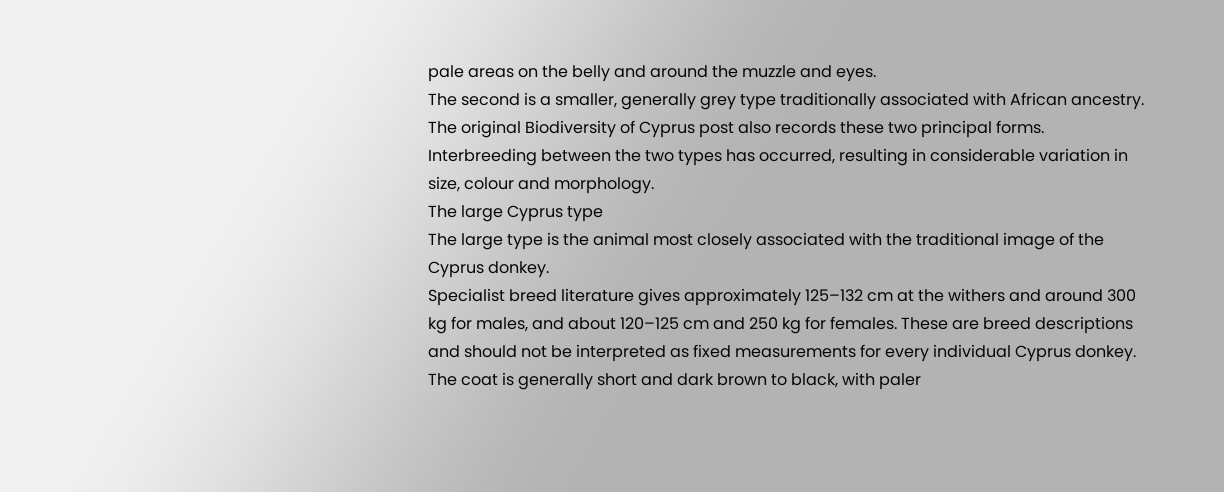pale areas on the belly and around the muzzle and eyes.
The second is a smaller, generally grey type traditionally associated with African ancestry. The original Biodiversity of Cyprus post also records these two principal forms.
Interbreeding between the two types has occurred, resulting in considerable variation in size, colour and morphology.
The large Cyprus type
The large type is the animal most closely associated with the traditional image of the Cyprus donkey.
Specialist breed literature gives approximately 125–132 cm at the withers and around 300 kg for males, and about 120–125 cm and 250 kg for females. These are breed descriptions and should not be interpreted as fixed measurements for every individual Cyprus donkey.
The coat is generally short and dark brown to black, with paler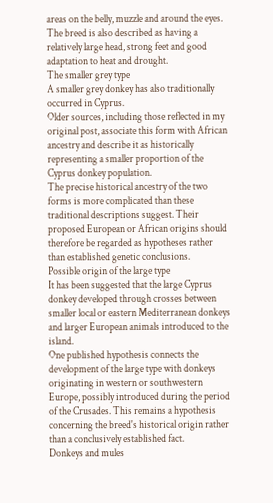areas on the belly, muzzle and around the eyes. The breed is also described as having a relatively large head, strong feet and good adaptation to heat and drought.
The smaller grey type
A smaller grey donkey has also traditionally occurred in Cyprus.
Older sources, including those reflected in my original post, associate this form with African ancestry and describe it as historically representing a smaller proportion of the Cyprus donkey population.
The precise historical ancestry of the two forms is more complicated than these traditional descriptions suggest. Their proposed European or African origins should therefore be regarded as hypotheses rather than established genetic conclusions.
Possible origin of the large type
It has been suggested that the large Cyprus donkey developed through crosses between smaller local or eastern Mediterranean donkeys and larger European animals introduced to the island.
One published hypothesis connects the development of the large type with donkeys originating in western or southwestern Europe, possibly introduced during the period of the Crusades. This remains a hypothesis concerning the breed's historical origin rather than a conclusively established fact.
Donkeys and mules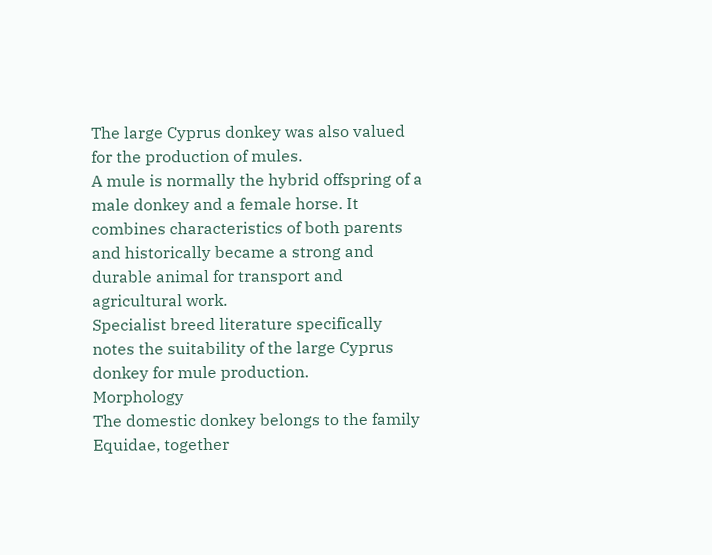The large Cyprus donkey was also valued for the production of mules.
A mule is normally the hybrid offspring of a male donkey and a female horse. It combines characteristics of both parents and historically became a strong and durable animal for transport and agricultural work.
Specialist breed literature specifically notes the suitability of the large Cyprus donkey for mule production.
Morphology
The domestic donkey belongs to the family Equidae, together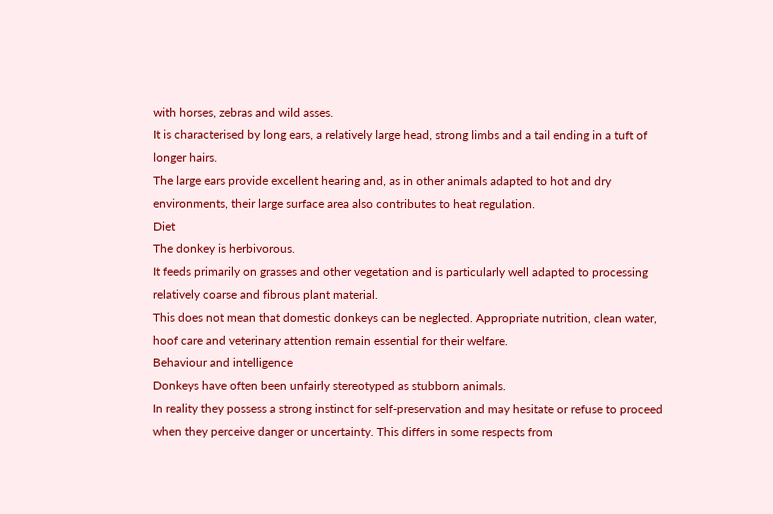with horses, zebras and wild asses.
It is characterised by long ears, a relatively large head, strong limbs and a tail ending in a tuft of longer hairs.
The large ears provide excellent hearing and, as in other animals adapted to hot and dry environments, their large surface area also contributes to heat regulation.
Diet
The donkey is herbivorous.
It feeds primarily on grasses and other vegetation and is particularly well adapted to processing relatively coarse and fibrous plant material.
This does not mean that domestic donkeys can be neglected. Appropriate nutrition, clean water, hoof care and veterinary attention remain essential for their welfare.
Behaviour and intelligence
Donkeys have often been unfairly stereotyped as stubborn animals.
In reality they possess a strong instinct for self-preservation and may hesitate or refuse to proceed when they perceive danger or uncertainty. This differs in some respects from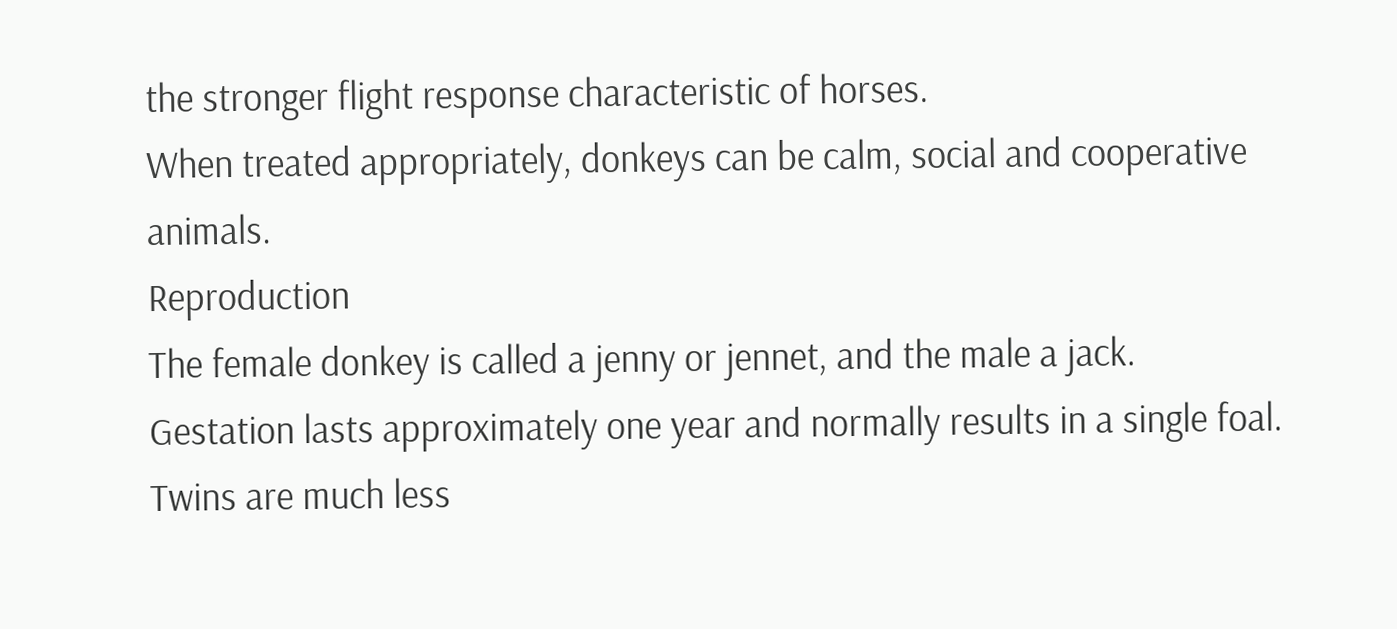the stronger flight response characteristic of horses.
When treated appropriately, donkeys can be calm, social and cooperative animals.
Reproduction
The female donkey is called a jenny or jennet, and the male a jack.
Gestation lasts approximately one year and normally results in a single foal. Twins are much less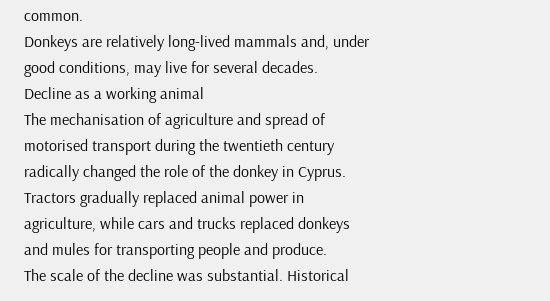common.
Donkeys are relatively long-lived mammals and, under good conditions, may live for several decades.
Decline as a working animal
The mechanisation of agriculture and spread of motorised transport during the twentieth century radically changed the role of the donkey in Cyprus.
Tractors gradually replaced animal power in agriculture, while cars and trucks replaced donkeys and mules for transporting people and produce.
The scale of the decline was substantial. Historical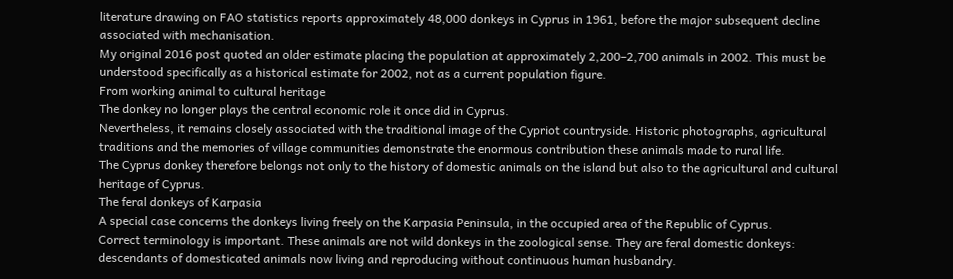literature drawing on FAO statistics reports approximately 48,000 donkeys in Cyprus in 1961, before the major subsequent decline associated with mechanisation.
My original 2016 post quoted an older estimate placing the population at approximately 2,200–2,700 animals in 2002. This must be understood specifically as a historical estimate for 2002, not as a current population figure.
From working animal to cultural heritage
The donkey no longer plays the central economic role it once did in Cyprus.
Nevertheless, it remains closely associated with the traditional image of the Cypriot countryside. Historic photographs, agricultural traditions and the memories of village communities demonstrate the enormous contribution these animals made to rural life.
The Cyprus donkey therefore belongs not only to the history of domestic animals on the island but also to the agricultural and cultural heritage of Cyprus.
The feral donkeys of Karpasia
A special case concerns the donkeys living freely on the Karpasia Peninsula, in the occupied area of the Republic of Cyprus.
Correct terminology is important. These animals are not wild donkeys in the zoological sense. They are feral domestic donkeys: descendants of domesticated animals now living and reproducing without continuous human husbandry.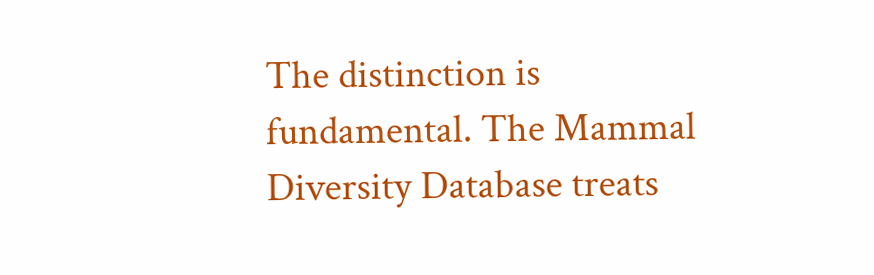The distinction is fundamental. The Mammal Diversity Database treats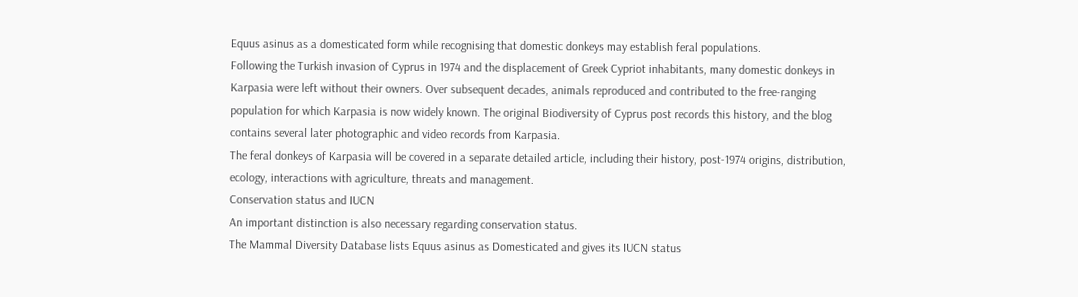Equus asinus as a domesticated form while recognising that domestic donkeys may establish feral populations.
Following the Turkish invasion of Cyprus in 1974 and the displacement of Greek Cypriot inhabitants, many domestic donkeys in Karpasia were left without their owners. Over subsequent decades, animals reproduced and contributed to the free-ranging population for which Karpasia is now widely known. The original Biodiversity of Cyprus post records this history, and the blog contains several later photographic and video records from Karpasia.
The feral donkeys of Karpasia will be covered in a separate detailed article, including their history, post-1974 origins, distribution, ecology, interactions with agriculture, threats and management.
Conservation status and IUCN
An important distinction is also necessary regarding conservation status.
The Mammal Diversity Database lists Equus asinus as Domesticated and gives its IUCN status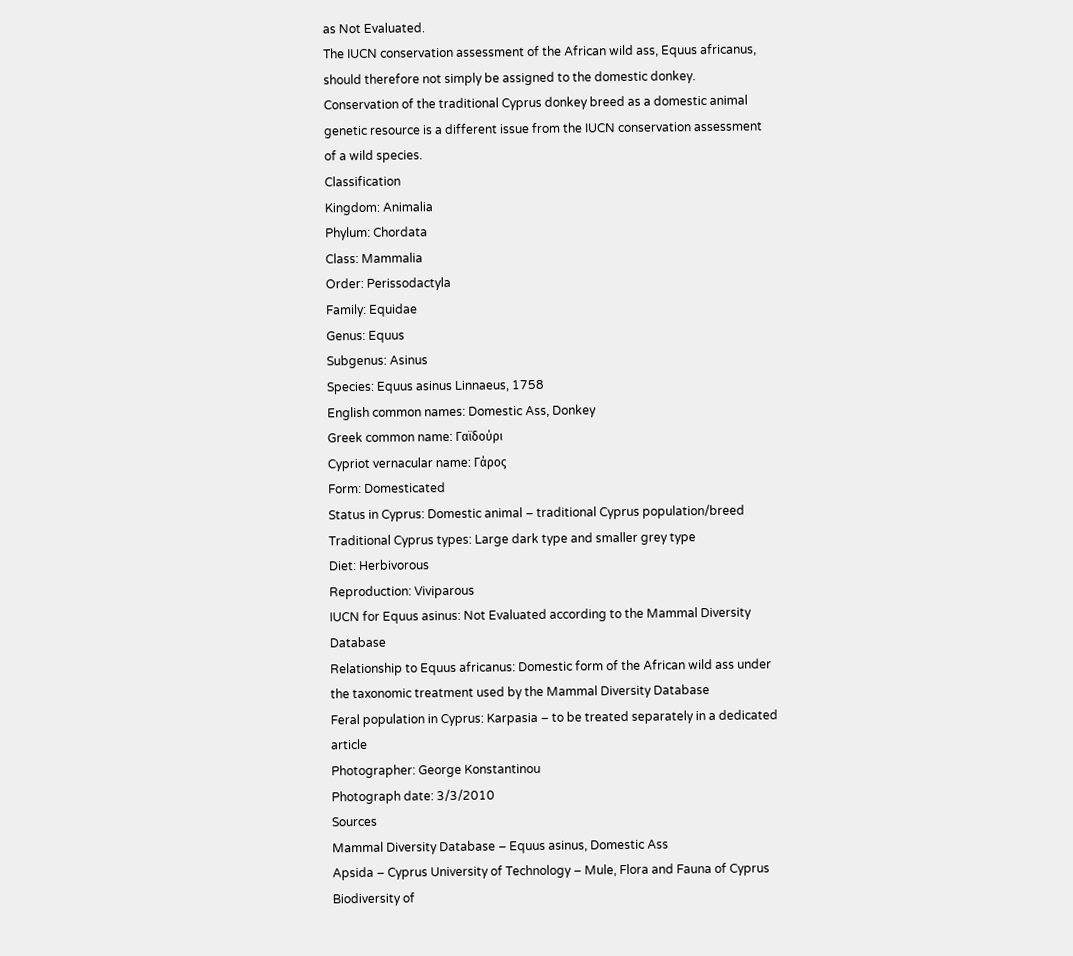as Not Evaluated.
The IUCN conservation assessment of the African wild ass, Equus africanus, should therefore not simply be assigned to the domestic donkey.
Conservation of the traditional Cyprus donkey breed as a domestic animal genetic resource is a different issue from the IUCN conservation assessment of a wild species.
Classification
Kingdom: Animalia
Phylum: Chordata
Class: Mammalia
Order: Perissodactyla
Family: Equidae
Genus: Equus
Subgenus: Asinus
Species: Equus asinus Linnaeus, 1758
English common names: Domestic Ass, Donkey
Greek common name: Γαϊδούρι
Cypriot vernacular name: Γάρος
Form: Domesticated
Status in Cyprus: Domestic animal – traditional Cyprus population/breed
Traditional Cyprus types: Large dark type and smaller grey type
Diet: Herbivorous
Reproduction: Viviparous
IUCN for Equus asinus: Not Evaluated according to the Mammal Diversity Database
Relationship to Equus africanus: Domestic form of the African wild ass under the taxonomic treatment used by the Mammal Diversity Database
Feral population in Cyprus: Karpasia – to be treated separately in a dedicated article
Photographer: George Konstantinou
Photograph date: 3/3/2010
Sources
Mammal Diversity Database – Equus asinus, Domestic Ass
Apsida – Cyprus University of Technology – Mule, Flora and Fauna of Cyprus
Biodiversity of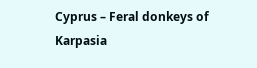Cyprus – Feral donkeys of Karpasia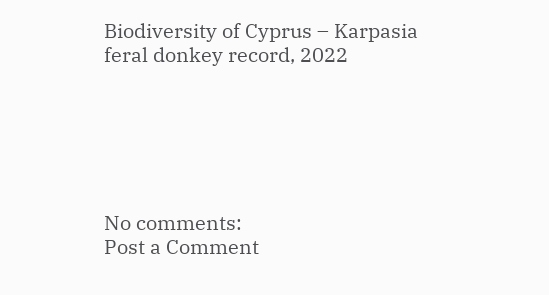Biodiversity of Cyprus – Karpasia feral donkey record, 2022






No comments:
Post a Comment